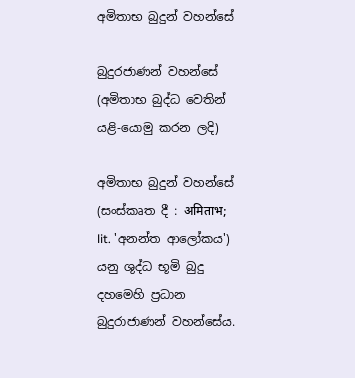අමිතාභ බුදුන් වහන්සේ

බුදුරජාණන් වහන්සේ
(අමිතාභ බුද්ධ වෙතින් යළි-යොමු කරන ලදි)

අමිතාභ බුදුන් වහන්සේ (සංස්කෘත දී : अमिताभ; lit. 'අනන්ත ආලෝකය') යනු ශුද්ධ භූමි බුදු දහමෙහි ප්‍රධාන බුදුරාජාණන් වහන්සේය.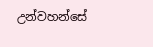උන්වහන්සේ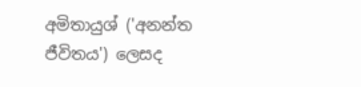අමිතායුශ් ('අනන්ත ජීවිතය') ලෙසද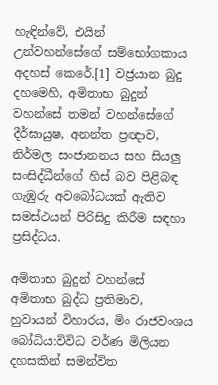හැඳින්වේ, එයින් උන්වහන්සේගේ සම්භෝගකාය අදහස් කෙරේ.[1] වජ්‍රයාන බුදු දහමෙහි, අමිතාභ බුදුන් වහන්සේ තමන් වහන්සේගේ දීර්ඝායුෂ, අනන්ත ප්‍රඥාව, නිර්මල සංජානනය සහ සියලු සංසිද්ධීන්ගේ හිස් බව පිළිබඳ ගැඹුරු අවබෝධයක් ඇතිව සමස්ථයන් පිරිසිදු කිරීම සඳහා ප්‍රසිද්ධය.

අමිතාභ බුදුන් වහන්සේ
අමිතාභ බුද්ධ ප්‍රතිමාව, හුවායන් විහාරය, මිං රාජවංශය
බෝධිය:විවිධ වර්ණ මිලියන දහසකින් සමන්විත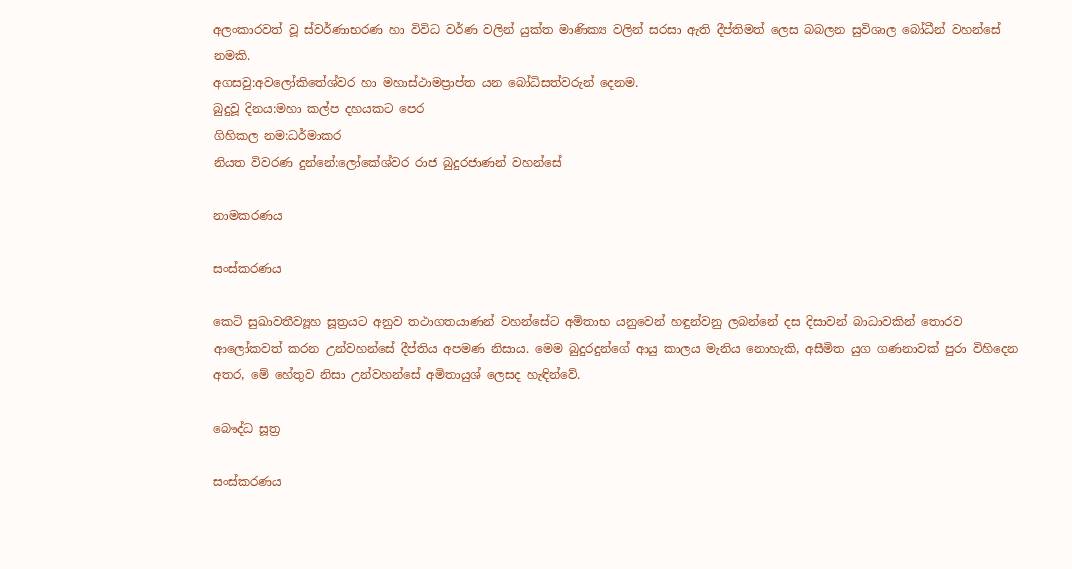අලංකාරවත් වූ ස්වර්ණාභරණ හා විවිධ වර්ණ වලින් යුක්ත මාණික්‍ය වලින් සරසා ඇති දීප්තිමත් ලෙස බබලන සුවිශාල බෝධීන් වහන්සේ නමකි.
අගසවු:අවලෝකිතේශ්වර හා මහාස්ථාමප්‍රාප්ත යන බෝධිසත්වරුන් දෙනම.
බුදුවූ දිනය:මහා කල්ප දහයකට පෙර
ගිහිකල නම:ධර්මාකර
නියත විවරණ දුන්නේ:ලෝකේශ්වර රාජ බුදුරජාණන් වහන්සේ

නාමකරණය

සංස්කරණය

කෙටි සුඛාවතීව්‍යූහ සූත්‍රයට අනුව තථාගතයාණන් වහන්සේට අමිතාභ යනුවෙන් හඳුන්වනු ලබන්නේ දස දිසාවන් බාධාවකින් තොරව ආලෝකවත් කරන උන්වහන්සේ දීප්තිය අපමණ නිසාය. මෙම බුදුරදුන්ගේ ආයු කාලය මැනිය නොහැකි, අසීමිත යුග ගණනාවක් පුරා විහිදෙන අතර, මේ හේතුව නිසා උන්වහන්සේ අමිතායුශ් ලෙසද හැඳින්වේ.

බෞද්ධ සූත්‍ර

සංස්කරණය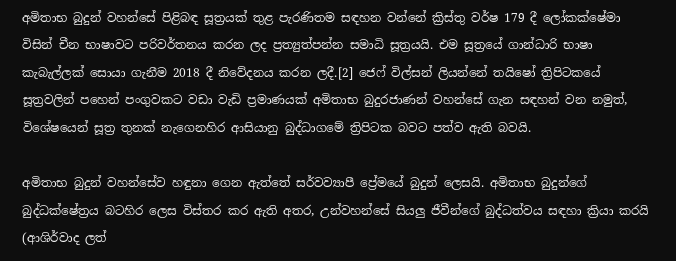අමිතාභ බුදුන් වහන්සේ පිළිබඳ සූත්‍රයක් තුළ පැරණිතම සඳහන වන්නේ ක්‍රිස්තු වර්ෂ 179 දී ලෝකක්ෂේමා විසින් චීන භාෂාවට පරිවර්තනය කරන ලද ප්‍රත්‍යුත්පන්න සමාධි සූත්‍රයයි. එම සූත්‍රයේ ගාන්ධාරි භාෂා කැබැල්ලක් සොයා ගැනීම 2018 දී නිවේදනය කරන ලදී.[2] ජෙෆ් විල්සන් ලියන්නේ තයිෂෝ ත්‍රිපිටකයේ සූත්‍රවලින් පහෙන් පංගුවකට වඩා වැඩි ප්‍රමාණයක් අමිතාභ බුදුරජාණන් වහන්සේ ගැන සඳහන් වන නමුත්, විශේෂයෙන් සූත්‍ර තුනක් නැගෙනහිර ආසියානු බුද්ධාගමේ ත්‍රිපිටක බවට පත්ව ඇති බවයි.

අමිතාභ බුදුන් වහන්සේව හඳුනා ගෙන ඇත්තේ සර්වව්‍යාපී ප්‍රේමයේ බුදුන් ලෙසයි. අමිතාභ බුදුන්ගේ බුද්ධක්ෂේත්‍රය බටහිර ලෙස විස්තර කර ඇති අතර, උන්වහන්සේ සියලු ජීවීන්ගේ බුද්ධත්වය සඳහා ක්‍රියා කරයි (ආශිර්වාද ලත්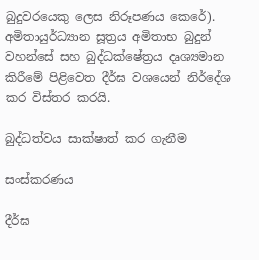බුදුවරයෙකු ලෙස නිරූපණය කෙරේ). අමිතායුර්ධ්‍යාන සූත්‍රය අමිතාභ බුදුන් වහන්සේ සහ බුද්ධක්ෂේත්‍රය දෘශ්‍යමාන කිරීමේ පිළිවෙත දීර්ඝ වශයෙන් නිර්දේශ කර විස්තර කරයි.

බුද්ධත්වය සාක්ෂාත් කර ගැනීම

සංස්කරණය

දීර්ඝ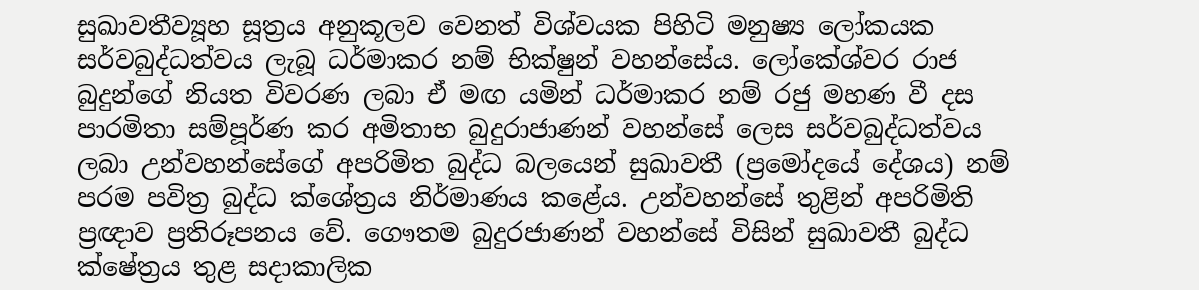සුඛාවතීව්‍යූහ සූත්‍රය අනුකූලව වෙනත් විශ්වයක පිහිටි මනුෂ්‍ය ලෝකයක සර්වබුද්ධත්වය ලැබූ ධර්මාකර නම් භික්ෂුන් වහන්සේය. ලෝකේශ්වර රාජ බුදුන්ගේ නියත විවරණ ලබා ඒ මඟ යමින් ධර්මාකර නම් රජු මහණ වී දස පාරමිතා සම්පූර්ණ කර අමිතාභ බුදුරාජාණන් වහන්සේ ලෙස සර්වබුද්ධත්වය ලබා උන්වහන්සේගේ අපරිමිත බුද්ධ බලයෙන් සුඛාවතී (ප්‍රමෝදයේ දේශය) නම් පරම පවිත්‍ර බුද්ධ ක්ශේත්‍රය නිර්මාණය කළේය. උන්වහන්සේ තුළින් අපරිමිති ප්‍රඥාව ප්‍රතිරූපනය වේ. ගෞතම බුදුරජාණන් වහන්සේ විසින් සුඛාවතී බුද්ධ ක්ෂේත්‍රය තුළ සදාකාලික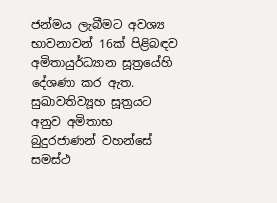ජන්මය ලැබීමට අවශ්‍ය භාවනාවන් 16ක් පිළිබඳව අමිතායුර්ධ්‍යාන සූත්‍රයේහි දේශණා කර ඇත. සුඛාවතිව්‍යූහ සූත්‍රයට අනුව අමිතාභ බුදුරජාණන් වහන්සේ සමස්ථ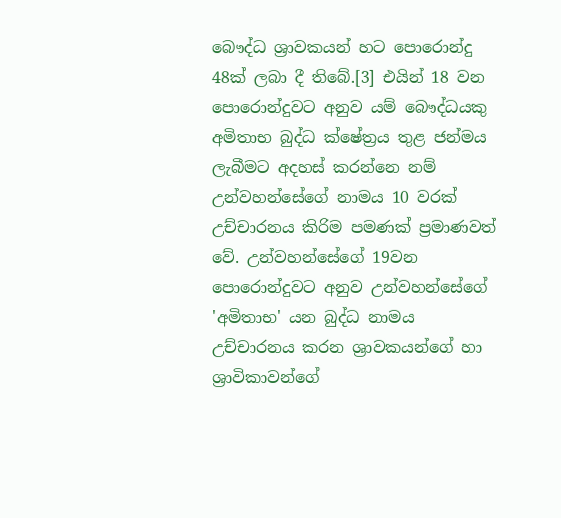බෞද්ධ ශ්‍රාවකයන් හට පොරොන්දු 48ක් ලබා දී තිබේ.[3] එයින් 18 වන පොරොන්දුවට අනුව යම් බෞද්ධයකු අමිතාභ බුද්ධ ක්ෂේත්‍රය තුළ ජන්මය ලැබීමට අදහස් කරන්නෙ නම් උන්වහන්සේගේ නාමය 10 වරක් උච්චාරනය කිරිම පමණක් ප්‍රමාණවත් වේ. උන්වහන්සේගේ 19වන පොරොන්දුවට අනුව උන්වහන්සේගේ 'අමිතාභ' යන බුද්ධ නාමය උච්චාරනය කරන ශ්‍රාවකයන්ගේ හා ශ්‍රාවිකාවන්ගේ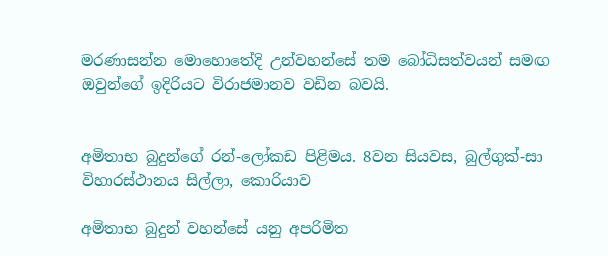මරණාසන්න මොහොතේදි උන්වහන්සේ තම බෝධිසත්වයන් සමඟ ඔවුන්ගේ ඉදිරියට විරාජමානව වඩින බවයි.


අමිතාභ බුදුන්ගේ රන්-ලෝකඩ පිළිමය. 8වන සියවස, බුල්ගුක්-සා විහාරස්ථානය සිල්ලා, කොරියාව

අමිතාභ බුදුන් වහන්සේ යනු අපරිමිත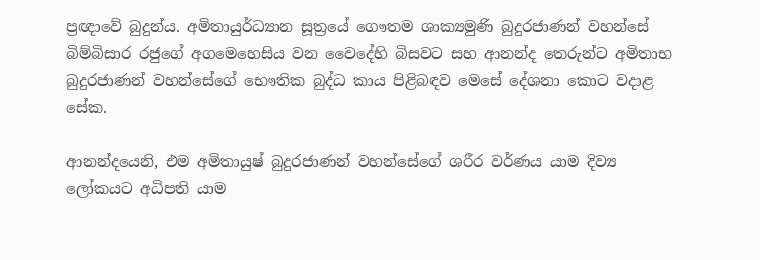ප්‍රඥාවේ බුදුන්ය. අමිතායුර්ධ්‍යාන සූත්‍රයේ ගෞතම ශාක්‍යමුණි බුදුරජාණන් වහන්සේ බිම්බිසාර රජුගේ අගමෙහෙසිය වන වෛදේහි බිසවට සහ ආනන්ද තෙරුන්ට අමිතාභ බුදුරජාණන් වහන්සේගේ භෞතික බුද්ධ කාය පිළිබඳව මෙසේ දේශනා කොට වදාළ සේක.

ආනන්දයෙනි, එම අමිතායුෂ් බුදුරජාණන් වහන්සේගේ ශරීර වර්ණය යාම දිව්‍ය ලෝකයට අධිපති යාම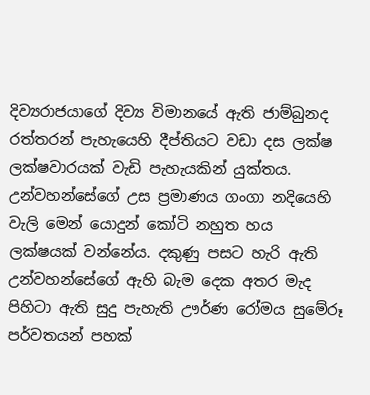දිව්‍යරාජයාගේ දිව්‍ය විමානයේ ඇති ජාම්බුනද රත්තරන් පැහැයෙහි දීප්තියට වඩා දස ලක්ෂ ලක්ෂවාරයක් වැඩි පැහැයකින් යුක්තය. උන්වහන්සේගේ උස ප්‍රමාණය ගංගා නදියෙහි වැලි මෙන් යොදුන් කෝටි නහුත හය ලක්ෂයක් වන්නේය. දකුණු පසට හැරි ඇති උන්වහන්සේගේ ඇහි බැම දෙක අතර මැද පිහිටා ඇති සුදු පැහැති ඌර්ණ රෝමය සුමේරූ පර්වතයන් පහක්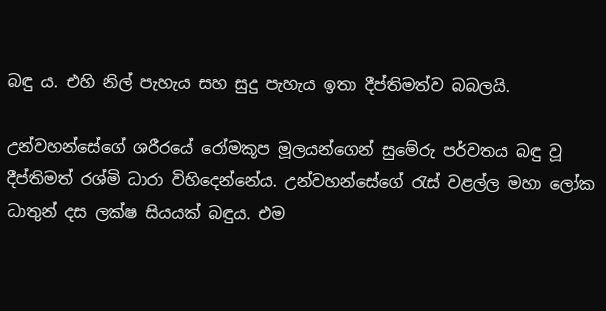බඳු ය. එහි නිල් පැහැය සහ සුදු පැහැය ඉතා දීප්තිමත්ව බබලයි.

උන්වහන්සේගේ ශරීරයේ රෝමකූප මූලයන්ගෙන් සුමේරු පර්වතය බඳු වූ දීප්තිමත් රශ්මි ධාරා විහිදෙන්නේය. උන්වහන්සේගේ රැස් වළල්ල මහා ලෝක ධාතුන් දස ලක්ෂ සියයක් බඳුය. එම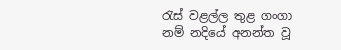රැස් වළල්ල තුළ ගංගා නම් නදියේ අනන්ත වූ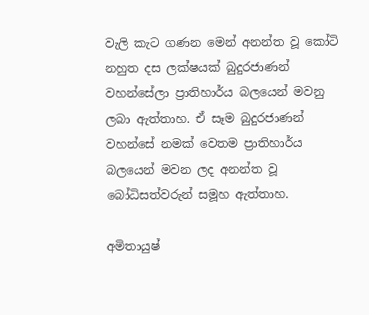වැලි කැට ගණන මෙන් අනන්ත වූ කෝටි නහුත දස ලක්ෂයක් බුදුරජාණන් වහන්සේලා ප්‍රාතිහාර්ය බලයෙන් මවනු ලබා ඇත්තාහ. ඒ සෑම බුදුරජාණන් වහන්සේ නමක් වෙතම ප්‍රාතිහාර්ය බලයෙන් මවන ලද අනන්ත වූ බෝධිසත්වරුන් සමූහ ඇත්තාහ.

අමිතායුෂ්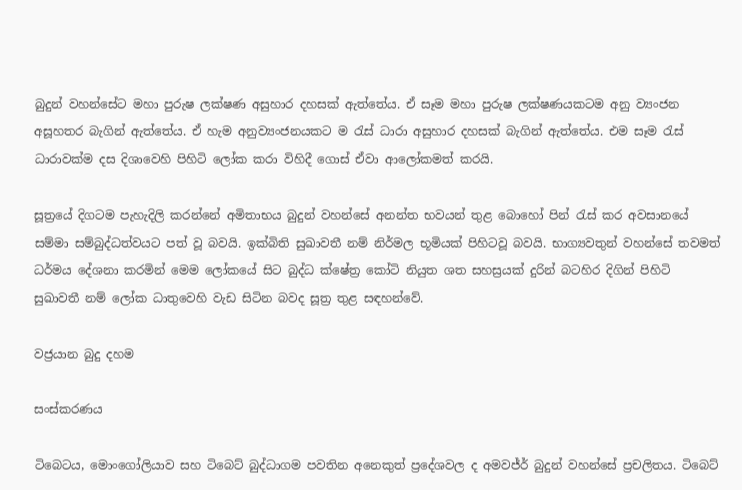බුදුන් වහන්සේට මහා පුරුෂ ලක්ෂණ අසුහාර දහසක් ඇත්තේය. ඒ සෑම මහා පුරුෂ ලක්ෂණයකටම අනු ව්‍යංජන අසූහතර බැගින් ඇත්තේය. ඒ හැම අනුව්‍යංජනයකට ම රැස් ධාරා අසුහාර දහසක් බැගින් ඇත්තේය. එම සෑම රැස් ධාරාවක්ම දස දිශාවෙහි පිහිටි ලෝක කරා විහිදී ගොස් ඒවා ආලෝකමත් කරයි.

සූත්‍රයේ දිගටම පැහැදිලි කරන්නේ අමිතාභය බුදුන් වහන්සේ අනන්ත භවයන් තුළ බොහෝ පින් රැස් කර අවසානයේ සම්මා සම්බුද්ධත්වයට පත් වූ බවයි. ඉක්බිති සුඛාවතී නම් නිර්මල භූමියක් පිහිටවූ බවයි. භාග්‍යවතුන් වහන්සේ තවමත් ධර්මය දේශනා කරමින් මෙම ලෝකයේ සිට බුද්ධ ක්ෂේත්‍ර කෝටි නියුත ශත සහස්‍රයක් දුරින් බටහිර දිගින් පිහිටි සුඛාවතී නම් ලෝක ධාතුවෙහි වැඩ සිටින බවද සූත්‍ර තුළ සඳහන්වේ.

වජ්‍රයාන බුදු දහම

සංස්කරණය

ටිබෙටය, මොංගෝලියාව සහ ටිබෙට් බුද්ධාගම පවතින අනෙකුත් ප්‍රදේශවල ද අමවජ්ර් බුදුන් වහන්සේ ප්‍රචලිතය. ටිබෙට්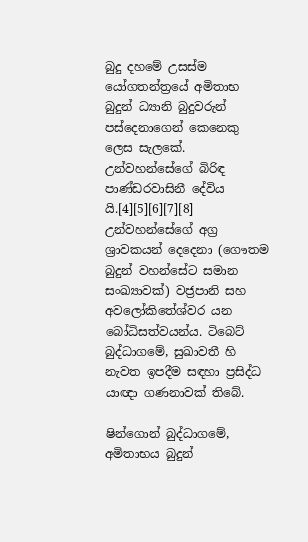බුදු දහමේ උසස්ම යෝගතන්ත්‍රයේ අමිතාභ බුදුන් ධ්‍යානි බුදුවරුන් පස්දෙනාගෙන් කෙනෙකු ලෙස සැලකේ. උන්වහන්සේගේ බිරිඳ පාණ්ඩරවාසිනී දේවිය යි.[4][5][6][7][8] උන්වහන්සේගේ අග්‍ර ශ්‍රාවකයන් දෙදෙනා (ගෞතම බුදුන් වහන්සේට සමාන සංඛ්‍යාවක්) වජ්‍රපානි සහ අවලෝකිතේශ්වර යන බෝධිසත්වයන්ය. ටිබෙට් බුද්ධාගමේ, සුඛාවතී හි නැවත ඉපදීම සඳහා ප්‍රසිද්ධ යාඥා ගණනාවක් තිබේ.

ෂින්ගොන් බුද්ධාගමේ, අමිතාභය බුදුන්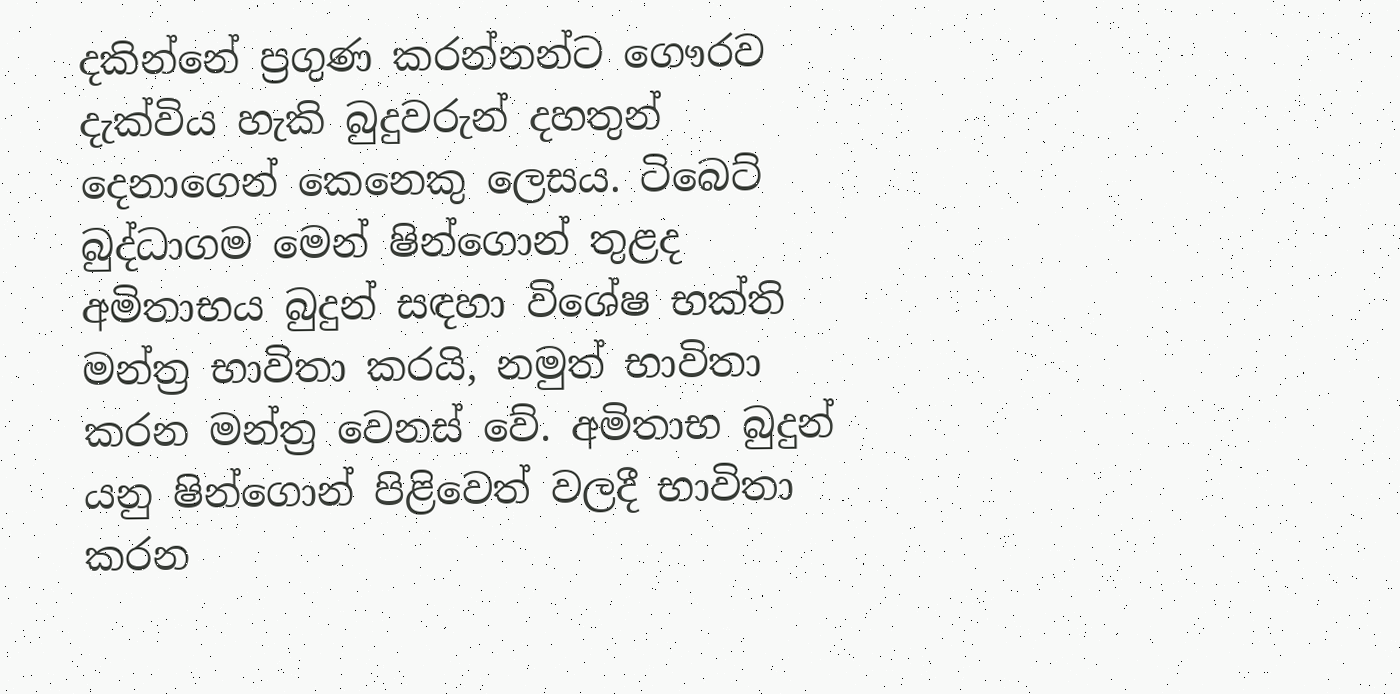දකින්නේ ප්‍රගුණ කරන්නන්ට ගෞරව දැක්විය හැකි බුදුවරුන් දහතුන් දෙනාගෙන් කෙනෙකු ලෙසය. ටිබෙට් බුද්ධාගම මෙන් ෂින්ගොන් තුළද අමිතාභය බුදුන් සඳහා විශේෂ භක්ති මන්ත්‍ර භාවිතා කරයි, නමුත් භාවිතා කරන මන්ත්‍ර වෙනස් වේ. අමිතාභ බුදුන් යනු ෂින්ගොන් පිළිවෙත් වලදී භාවිතා කරන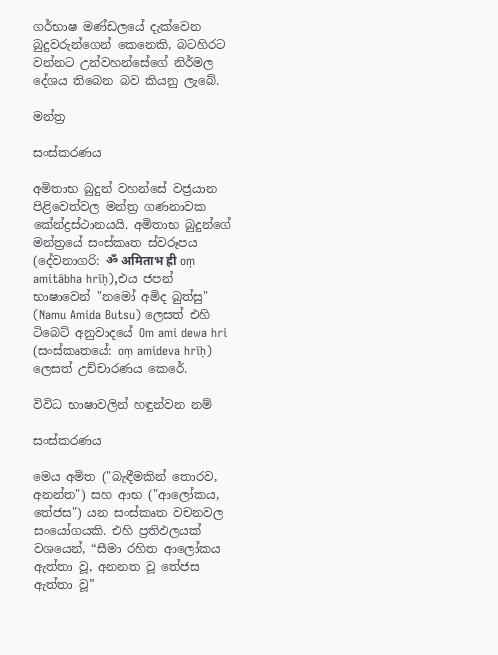ගර්භාෂ මණ්ඩලයේ දැක්වෙන බුදුවරුන්ගෙන් කෙනෙකි, බටහිරට වන්නට උන්වහන්සේගේ නිර්මල දේශය තිබෙන බව කියනු ලැබේ.

මන්ත්‍ර

සංස්කරණය

අමිතාභ බුදුන් වහන්සේ වජ්‍රයාන පිළිවෙත්වල මන්ත්‍ර ගණනාවක කේන්ද්‍රස්ථානයයි. අමිතාභ බුදුන්ගේ මන්ත්‍රයේ සංස්කෘත ස්වරූපය (දේවනාගරි: ॐ अमिताभ ह्री oṃ amitābha hrīḥ),එය ජපන් භාෂාවෙන් "නමෝ අමිද බුත්සු" (Namu Amida Butsu) ලෙසත් එහි ටිබෙට් අනුවාදයේ Om ami dewa hri (සංස්කෘතයේ: oṃ amideva hrīḥ) ලෙසත් උච්චාරණය කෙරේ.

විවිධ භාෂාවලින් හඳුන්වන නම්

සංස්කරණය

මෙය අමිත ("බැඳීමකින් තොරව, අනන්ත") සහ ආභ ("ආලෝකය, තේජස") යන සංස්කෘත වචනවල සංයෝගයකි. එහි ප්‍රතිඵලයක් වශයෙන්, “සීමා රහිත ආලෝකය ඇත්තා වූ, අනනත වූ තේජස ඇත්තා වූ”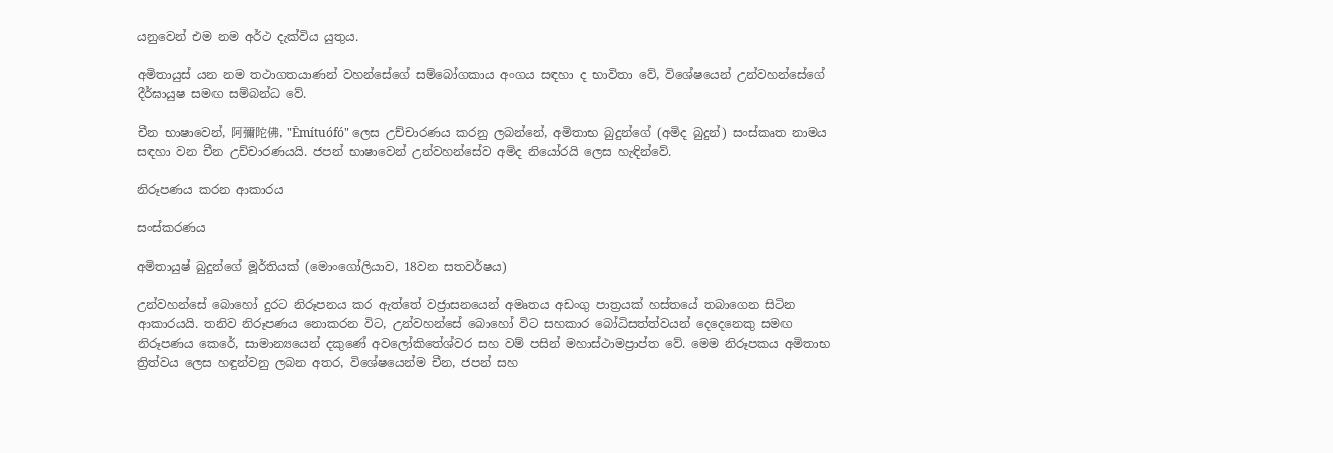යනුවෙන් එම නම අර්ථ දැක්විය යුතුය.

අමිතායුස් යන නම තථාගතයාණන් වහන්සේගේ සම්බෝගකාය අංගය සඳහා ද භාවිතා වේ, විශේෂයෙන් උන්වහන්සේගේ දීර්ඝායුෂ සමඟ සම්බන්ධ වේ.

චීන භාෂාවෙන්, 阿彌陀佛, "Ēmítuófó" ලෙස උච්චාරණය කරනු ලබන්නේ, අමිතාභ බුදුන්ගේ (අමිද බුදුන්) සංස්කෘත නාමය සඳහා වන චීන උච්චාරණයයි. ජපන් භාෂාවෙන් උන්වහන්සේව අමිද නියෝරයි ලෙස හැඳින්වේ.

නිරූපණය කරන ආකාරය

සංස්කරණය

අමිතායුෂ් බුදුන්ගේ මූර්තියක් (මොංගෝලියාව, 18වන සතවර්ෂය)

උන්වහන්සේ බොහෝ දුරට නිරූපනය කර ඇත්තේ වජ්‍රාසනයෙන් අමෘතය අඩංගු පාත්‍රයක් හස්තයේ තබාගෙන සිටින ආකාරයයි. තනිව නිරූපණය නොකරන විට, උන්වහන්සේ බොහෝ විට සහකාර බෝධිසත්ත්වයන් දෙදෙනෙකු සමඟ නිරූපණය කෙරේ, සාමාන්‍යයෙන් දකුණේ අවලෝකිතේශ්වර සහ වම් පසින් මහාස්ථාමප්‍රාප්ත වේ. මෙම නිරූපකය අමිතාභ ත්‍රිත්වය ලෙස හඳුන්වනු ලබන අතර, විශේෂයෙන්ම චීන, ජපන් සහ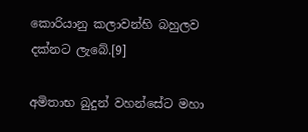කොරියානු කලාවන්හි බහුලව දක්නට ලැබේ.[9]

අමිතාභ බුදුන් වහන්සේට මහා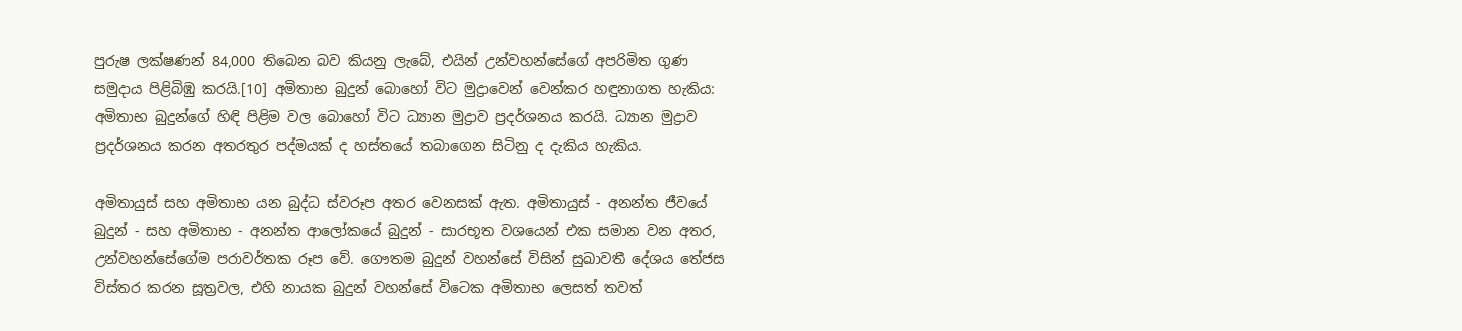පුරුෂ ලක්ෂණන් 84,000 තිබෙන බව කියනු ලැබේ, එයින් උන්වහන්සේගේ අපරිමිත ගුණ සමුදාය පිළිබිඹු කරයි.[10] අමිතාභ බුදුන් බොහෝ විට මුද්‍රාවෙන් වෙන්කර හඳුනාගත හැකිය: අමිතාභ බුදුන්ගේ හිඳි පිළිම වල බොහෝ විට ධ්‍යාන මුද්‍රාව ප්‍රදර්ශනය කරයි. ධ්‍යාන මුද්‍රාව ප්‍රදර්ශනය කරන අතරතුර පද්මයක් ද හස්තයේ තබාගෙන සිටිනු ද දැකිය හැකිය.

අමිතායුස් සහ අමිතාභ යන බුද්ධ ස්වරූප අතර වෙනසක් ඇත. අමිතායුස් - අනන්ත ජීවයේ බුදුන් - සහ අමිතාභ - අනන්ත ආලෝකයේ බුදුන් - සාරභූත වශයෙන් එක සමාන වන අතර, උන්වහන්සේගේම පරාවර්තක රූප වේ. ගෞතම බුදුන් වහන්සේ විසින් සුඛාවතී දේශය තේජස විස්තර කරන සූත්‍රවල, එහි නායක බුදුන් වහන්සේ විටෙක අමිතාභ ලෙසත් තවත්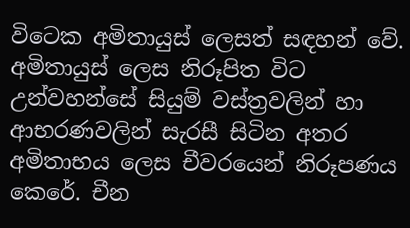විටෙක අමිතායුස් ලෙසත් සඳහන් වේ. අමිතායුස් ලෙස නිරූපිත විට උන්වහන්සේ සියුම් වස්ත්‍රවලින් හා ආභරණවලින් සැරසී සිටින අතර අමිතාභය ලෙස චීවරයෙන් නිරූපණය කෙරේ. චීන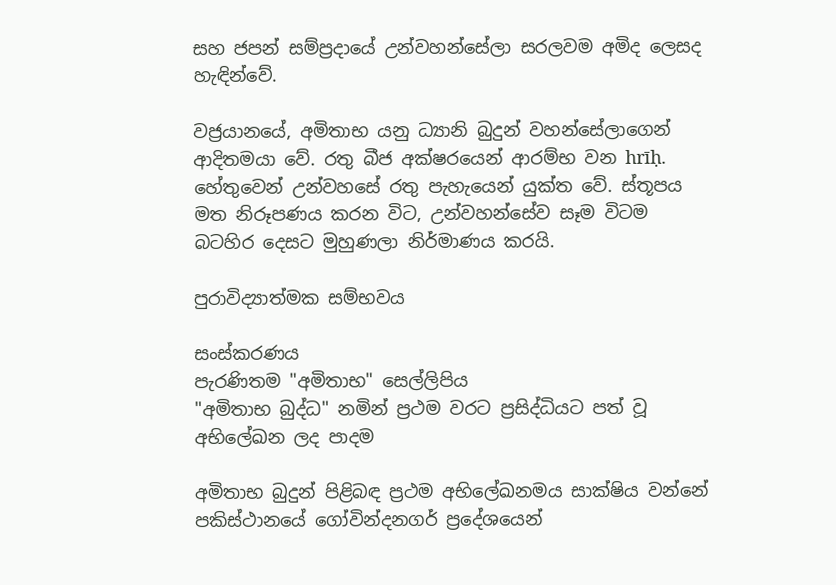සහ ජපන් සම්ප්‍රදායේ උන්වහන්සේලා සරලවම අමිද ලෙසද හැඳින්වේ.

වජ්‍රයානයේ, අමිතාභ යනු ධ්‍යානි බුදුන් වහන්සේලාගෙන් ආදිතමයා වේ. රතු බීජ අක්ෂරයෙන් ආරම්භ වන hrīḥ. හේතුවෙන් උන්වහසේ රතු පැහැයෙන් යුක්ත වේ. ස්තූපය මත නිරූපණය කරන විට, උන්වහන්සේව සෑම විටම බටහිර දෙසට මුහුණලා නිර්මාණය කරයි.

පුරාවිද්‍යාත්මක සම්භවය

සංස්කරණය
පැරණිතම "අමිතාභ" සෙල්ලිපිය
"අමිතාභ බුද්ධ" නමින් ප්‍රථම වරට ප්‍රසිද්ධියට පත් වූ අභිලේඛන ලද පාදම

අමිතාභ බුදුන් පිළිබඳ ප්‍රථම අභිලේඛනමය සාක්ෂිය වන්නේ පකිස්ථානයේ ගෝවින්දනගර් ප්‍රදේශයෙන්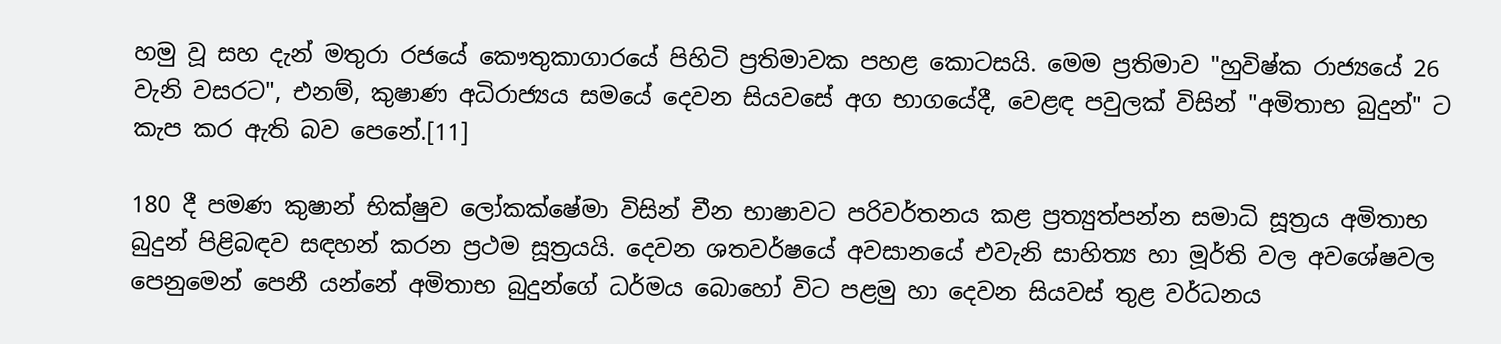හමු වූ සහ දැන් මතුරා රජයේ කෞතුකාගාරයේ පිහිටි ප්‍රතිමාවක පහළ කොටසයි. මෙම ප්‍රතිමාව "හුවිෂ්ක රාජ්‍යයේ 26 වැනි වසරට", එනම්, කුෂාණ අධිරාජ්‍යය සමයේ දෙවන සියවසේ අග භාගයේදී, වෙළඳ පවුලක් විසින් "අමිතාභ බුදුන්" ට කැප කර ඇති බව පෙනේ.[11]

180 දී පමණ කුෂාන් භික්ෂුව ලෝකක්ෂේමා විසින් චීන භාෂාවට පරිවර්තනය කළ ප්‍රත්‍යුත්පන්න සමාධි සූත්‍රය අමිතාභ බුදුන් පිළිබඳව සඳහන් කරන ප්‍රථම සූත්‍රයයි. දෙවන ශතවර්ෂයේ අවසානයේ එවැනි සාහිත්‍ය හා මූර්ති වල අවශේෂවල පෙනුමෙන් පෙනී යන්නේ අමිතාභ බුදුන්ගේ ධර්මය බොහෝ විට පළමු හා දෙවන සියවස් තුළ වර්ධනය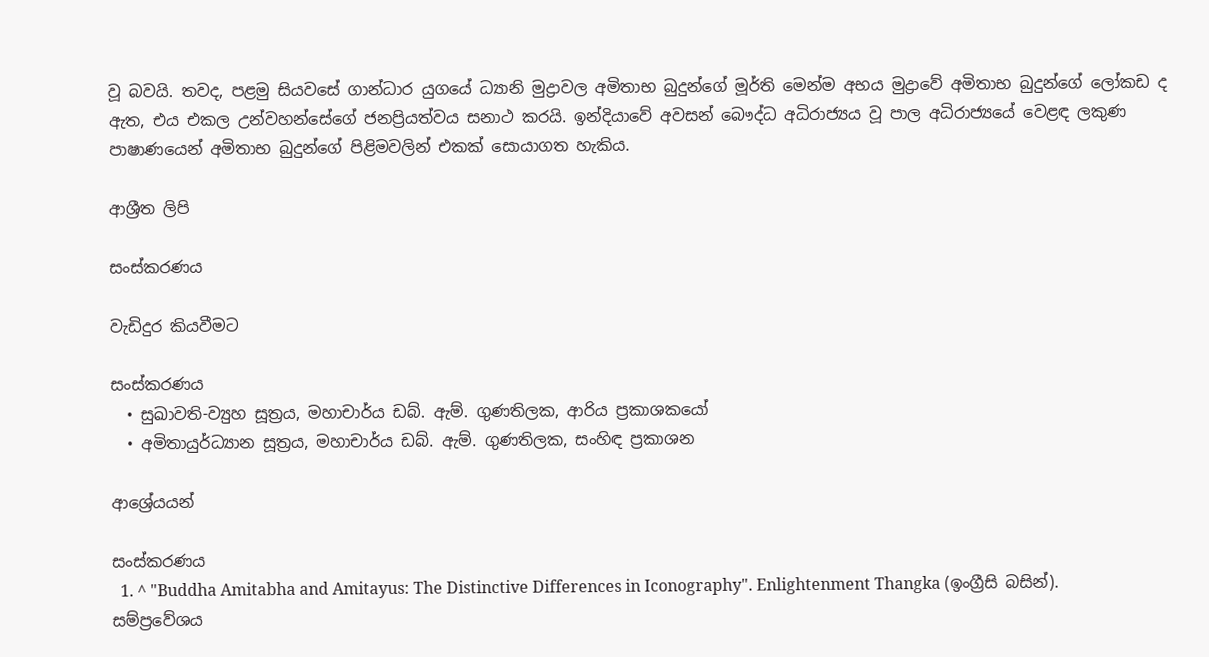වූ බවයි. තවද, පළමු සියවසේ ගාන්ධාර යුගයේ ධ්‍යානි මුද්‍රාවල අමිතාභ බුදුන්ගේ මූර්ති මෙන්ම අභය මුද්‍රාවේ අමිතාභ බුදුන්ගේ ලෝකඩ ද ඇත, එය එකල උන්වහන්සේගේ ජනප්‍රියත්වය සනාථ කරයි. ඉන්දියාවේ අවසන් බෞද්ධ අධිරාජ්‍යය වූ පාල අධිරාජ්‍යයේ වෙළඳ ලකුණ පාෂාණයෙන් අමිතාභ බුදුන්ගේ පිළිමවලින් එකක් සොයාගත හැකිය.

ආශ්‍රීත ලිපි

සංස්කරණය

වැඩිදුර කියවීමට

සංස්කරණය
  • සුඛාවති-ව්‍යුහ සූත්‍රය, මහාචාර්ය ඩබ්. ඇම්. ගුණතිලක, ආරිය ප්‍රකාශකයෝ
  • අමිතායුර්ධ්‍යාන සූත්‍රය, මහාචාර්ය ඩබ්. ඇම්. ගුණතිලක, සංහිඳ ප්‍රකාශන

ආශ්‍රේයයන්

සංස්කරණය
  1. ^ "Buddha Amitabha and Amitayus: The Distinctive Differences in Iconography". Enlightenment Thangka (ඉංග්‍රීසි බසින්). සම්ප්‍රවේශය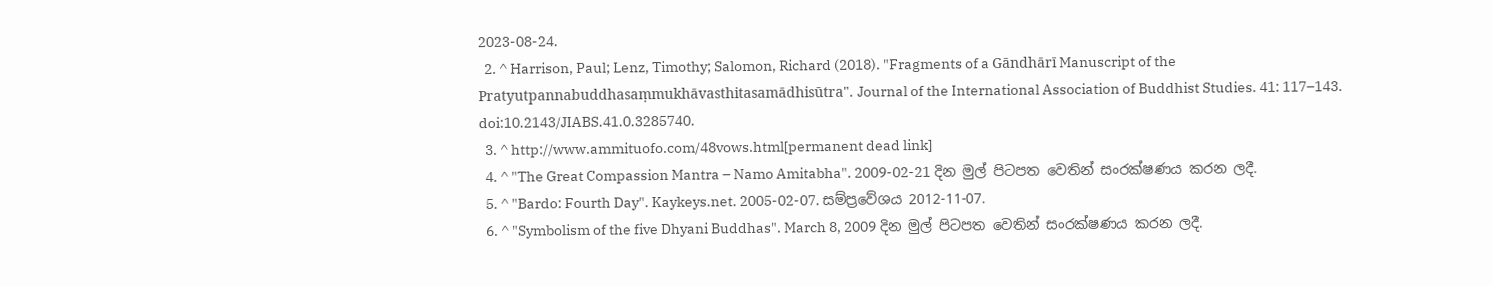2023-08-24.
  2. ^ Harrison, Paul; Lenz, Timothy; Salomon, Richard (2018). "Fragments of a Gāndhārī Manuscript of the Pratyutpannabuddhasaṃmukhāvasthitasamādhisūtra". Journal of the International Association of Buddhist Studies. 41: 117–143. doi:10.2143/JIABS.41.0.3285740.
  3. ^ http://www.ammituofo.com/48vows.html[permanent dead link]
  4. ^ "The Great Compassion Mantra – Namo Amitabha". 2009-02-21 දින මුල් පිටපත වෙතින් සංරක්ෂණය කරන ලදී.
  5. ^ "Bardo: Fourth Day". Kaykeys.net. 2005-02-07. සම්ප්‍රවේශය 2012-11-07.
  6. ^ "Symbolism of the five Dhyani Buddhas". March 8, 2009 දින මුල් පිටපත වෙතින් සංරක්ෂණය කරන ලදී.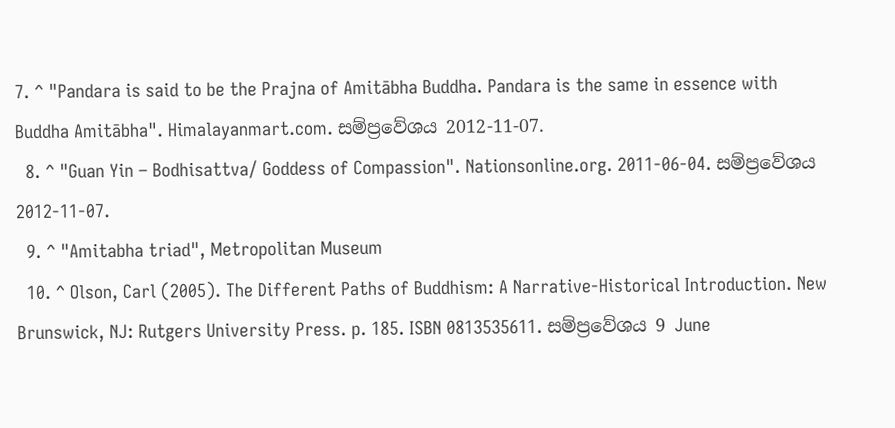7. ^ "Pandara is said to be the Prajna of Amitābha Buddha. Pandara is the same in essence with Buddha Amitābha". Himalayanmart.com. සම්ප්‍රවේශය 2012-11-07.
  8. ^ "Guan Yin – Bodhisattva/ Goddess of Compassion". Nationsonline.org. 2011-06-04. සම්ප්‍රවේශය 2012-11-07.
  9. ^ "Amitabha triad", Metropolitan Museum
  10. ^ Olson, Carl (2005). The Different Paths of Buddhism: A Narrative-Historical Introduction. New Brunswick, NJ: Rutgers University Press. p. 185. ISBN 0813535611. සම්ප්‍රවේශය 9 June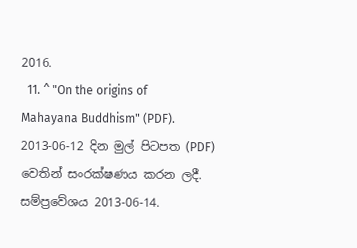2016.
  11. ^ "On the origins of Mahayana Buddhism" (PDF). 2013-06-12 දින මුල් පිටපත (PDF) වෙතින් සංරක්ෂණය කරන ලදී. සම්ප්‍රවේශය 2013-06-14.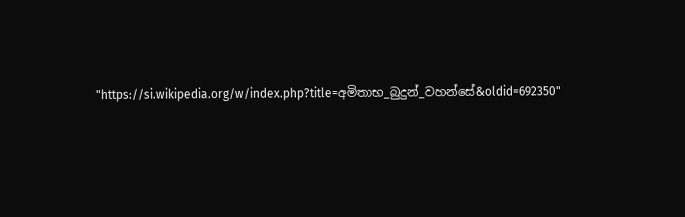"https://si.wikipedia.org/w/index.php?title=අමිතාභ_බුදුන්_වහන්සේ&oldid=692350"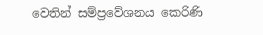වෙතින් සම්ප්‍රවේශනය කෙරිණි